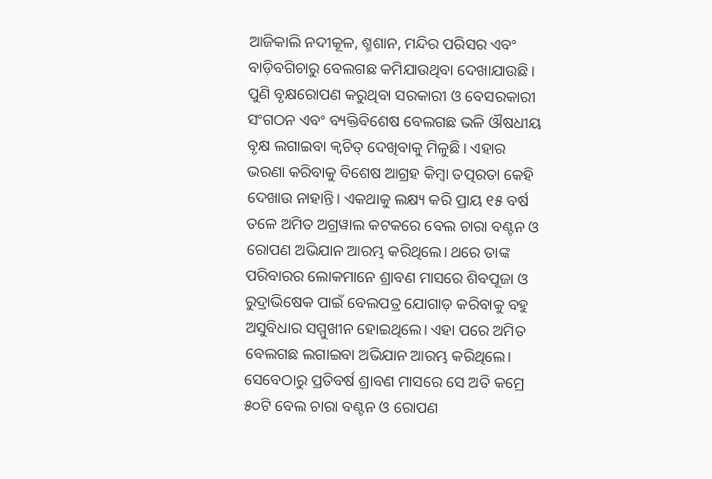ଆଜିକାଲି ନଦୀକୂଳ, ଶ୍ମଶାନ, ମନ୍ଦିର ପରିସର ଏବଂ ବାଡ଼ିବଗିଚାରୁ ବେଲଗଛ କମିଯାଉଥିବା ଦେଖାଯାଉଛି। ପୁଣି ବୃକ୍ଷରୋପଣ କରୁଥିବା ସରକାରୀ ଓ ବେସରକାରୀ ସଂଗଠନ ଏବଂ ବ୍ୟକ୍ତିବିଶେଷ ବେଲଗଛ ଭଳି ଔଷଧୀୟ ବୃକ୍ଷ ଲଗାଇବା କ୍ବଚିତ୍ ଦେଖିବାକୁ ମିଳୁଛି। ଏହାର ଭରଣା କରିବାକୁ ବିଶେଷ ଆଗ୍ରହ କିମ୍ବା ତତ୍ପରତା କେହି ଦେଖାଉ ନାହାନ୍ତି। ଏକଥାକୁ ଲକ୍ଷ୍ୟ କରି ପ୍ରାୟ ୧୫ ବର୍ଷ ତଳେ ଅମିତ ଅଗ୍ରୱାଲ କଟକରେ ବେଲ ଚାରା ବଣ୍ଟନ ଓ ରୋପଣ ଅଭିଯାନ ଆରମ୍ଭ କରିଥିଲେ। ଥରେ ତାଙ୍କ ପରିବାରର ଲୋକମାନେ ଶ୍ରାବଣ ମାସରେ ଶିବପୂଜା ଓ ରୁଦ୍ରାଭିଷେକ ପାଇଁ ବେଲପତ୍ର ଯୋଗାଡ଼ କରିବାକୁ ବହୁ ଅସୁବିଧାର ସମ୍ମୁଖୀନ ହୋଇଥିଲେ। ଏହା ପରେ ଅମିତ ବେଲଗଛ ଲଗାଇବା ଅଭିଯାନ ଆରମ୍ଭ କରିଥିଲେ।
ସେବେଠାରୁ ପ୍ରତିବର୍ଷ ଶ୍ରାବଣ ମାସରେ ସେ ଅତି କମ୍ରେ ୫୦ଟି ବେଲ ଚାରା ବଣ୍ଟନ ଓ ରୋପଣ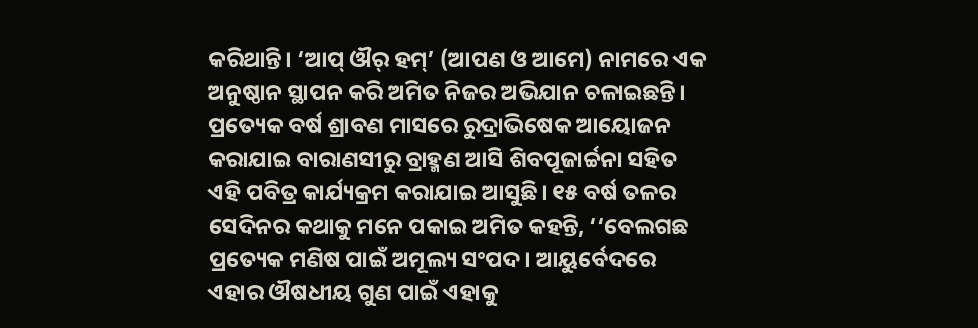କରିଥାନ୍ତି। ‘ଆପ୍ ଔର୍ ହମ୍’ (ଆପଣ ଓ ଆମେ) ନାମରେ ଏକ ଅନୁଷ୍ଠାନ ସ୍ଥାପନ କରି ଅମିତ ନିଜର ଅଭିଯାନ ଚଳାଇଛନ୍ତି। ପ୍ରତ୍ୟେକ ବର୍ଷ ଶ୍ରାବଣ ମାସରେ ରୁଦ୍ରାଭିଷେକ ଆୟୋଜନ କରାଯାଇ ବାରାଣସୀରୁ ବ୍ରାହ୍ମଣ ଆସି ଶିବପୂଜାର୍ଚ୍ଚନା ସହିତ ଏହି ପବିତ୍ର କାର୍ଯ୍ୟକ୍ରମ କରାଯାଇ ଆସୁଛି। ୧୫ ବର୍ଷ ତଳର ସେଦିନର କଥାକୁ ମନେ ପକାଇ ଅମିତ କହନ୍ତି, ‘‘ବେଲଗଛ ପ୍ରତ୍ୟେକ ମଣିଷ ପାଇଁ ଅମୂଲ୍ୟ ସଂପଦ। ଆୟୁର୍ବେଦରେ ଏହାର ଔଷଧୀୟ ଗୁଣ ପାଇଁ ଏହାକୁ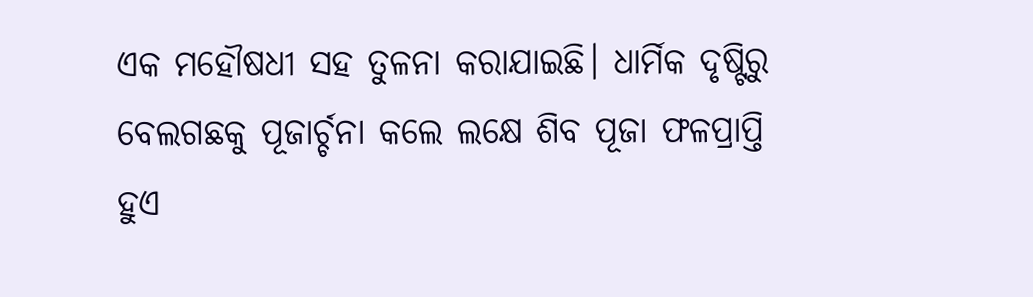ଏକ ମହୌଷଧୀ ସହ ତୁଳନା କରାଯାଇଛି। ଧାର୍ମିକ ଦୃଷ୍ଟିରୁ ବେଲଗଛକୁ ପୂଜାର୍ଚ୍ଚନା କଲେ ଲକ୍ଷେ ଶିବ ପୂଜା ଫଳପ୍ରାପ୍ତି ହୁଏ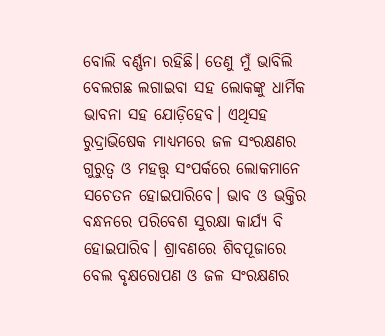ବୋଲି ବର୍ଣ୍ଣନା ରହିଛି। ତେଣୁ ମୁଁ ଭାବିଲି ବେଲଗଛ ଲଗାଇବା ସହ ଲୋକଙ୍କୁ ଧାର୍ମିକ ଭାବନା ସହ ଯୋଡ଼ିହେବ। ଏଥିସହ ରୁଦ୍ରାଭିଷେକ ମାଧ୍ୟମରେ ଜଳ ସଂରକ୍ଷଣର ଗୁରୁତ୍ବ ଓ ମହତ୍ତ୍ବ ସଂପର୍କରେ ଲୋକମାନେ ସଚେତନ ହୋଇପାରିବେ। ଭାବ ଓ ଭକ୍ତିର ବନ୍ଧନରେ ପରିବେଶ ସୁରକ୍ଷା କାର୍ଯ୍ୟ ବି ହୋଇପାରିବ। ଶ୍ରାବଣରେ ଶିବପୂଜାରେ ବେଲ ବୃକ୍ଷରୋପଣ ଓ ଜଳ ସଂରକ୍ଷଣର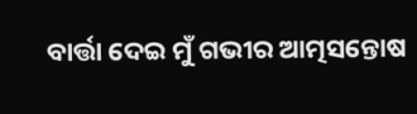ବାର୍ତ୍ତା ଦେଇ ମୁଁ ଗଭୀର ଆତ୍ମସନ୍ତୋଷ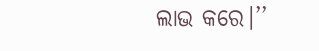ଲାଭ କରେ।’’